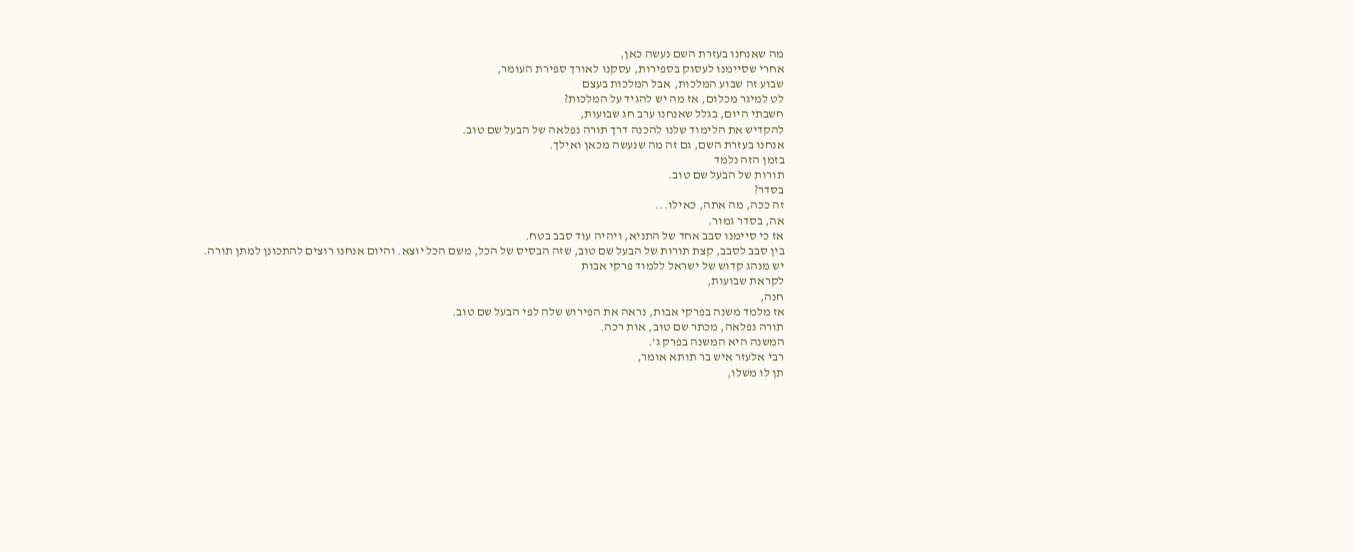מה שאנחנו בעזרת השם נעשה כאן,
אחרי שסיימנו לעסוק בספירות, עסקנו לאורך ספירת העומר,
שבוע זה שבוע המלכות, אבל המלכות בעצם
לט למיגר מכלום, אז מה יש להגיד על המלכות?
חשבתי היום, בגלל שאנחנו ערב חג שבועות,
להקדיש את הלימוד שלנו להכנה דרך תורה נפלאה של הבעל שם טוב.
אנחנו בעזרת השם, גם זה מה שנעשה מכאן ואילך.
בזמן הזה נלמד
תורות של הבעל שם טוב.
בסדר?
זה ככה, מה אתה, כאילו...
אה, בסדר גמור.
אז כי סיימנו סבב אחד של התניא, ויהיה עוד סבב בטח.
בין סבב לסבב, קצת תורות של הבעל שם טוב, שזה הבסיס של הכל, משם הכל יוצא. והיום אנחנו רוצים להתכונן למתן תורה.
יש מנהג קדוש של ישראל ללמוד פרקי אבות
לקראת שבועות,
חנה,
אז מלמד משנה בפרקי אבות, נראה את הפירוש שלה לפי הבעל שם טוב.
תורה נפלאה, מכתר שם טוב, אות רכה.
המשנה היא המשנה בפרק ג'.
רבי אלעזר איש בר תותא אומר,
תן לו משלו,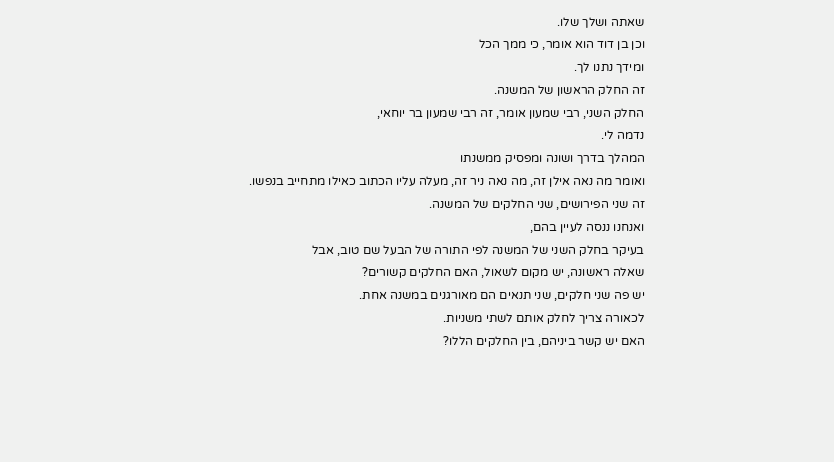שאתה ושלך שלו.
וכן בן דוד הוא אומר, כי ממך הכל
ומידך נתנו לך.
זה החלק הראשון של המשנה.
החלק השני, רבי שמעון אומר, זה רבי שמעון בר יוחאי,
נדמה לי.
המהלך בדרך ושונה ומפסיק ממשנתו
ואומר מה נאה אילן זה, מה נאה ניר זה, מעלה עליו הכתוב כאילו מתחייב בנפשו.
זה שני הפירושים, שני החלקים של המשנה.
ואנחנו ננסה לעיין בהם,
בעיקר בחלק השני של המשנה לפי התורה של הבעל שם טוב, אבל
שאלה ראשונה, יש מקום לשאול, האם החלקים קשורים?
יש פה שני חלקים, שני תנאים הם מאורגנים במשנה אחת.
לכאורה צריך לחלק אותם לשתי משניות.
האם יש קשר ביניהם, בין החלקים הללו?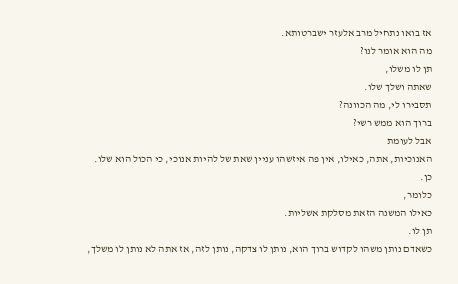אז בואו נתחיל מרב אלעזר ישברטותא.
מה הוא אומר לנו?
תן לו משלו,
שאתה ושלך שלו.
תסבירו לי, מה הכוונה?
ברוך הוא ממש רשי?
אבל לעומת
האנוכיות, אתה, כאילו, אין פה איזשהו עניין שאת של להיות אנוכי, כי הכול הוא שלו.
כן.
כלומר,
כאילו המשנה הזאת מסלקת אשליות.
תן לו.
כשאדם נותן משהו לקדוש ברוך הוא, נותן לו צדקה, נותן לזה, אז אתה לא נותן לו משלך,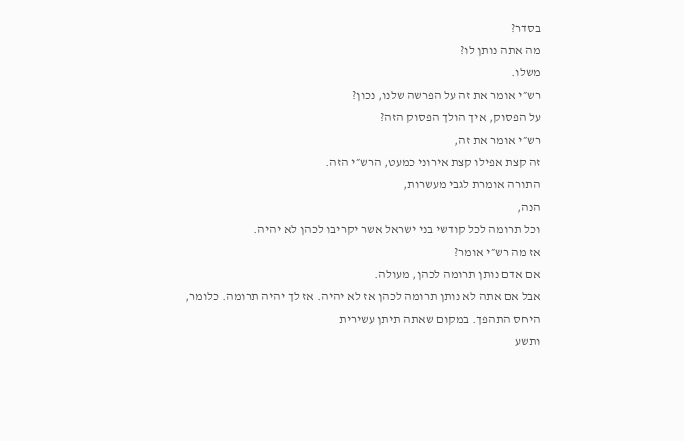בסדר?
מה אתה נותן לו?
משלו.
רש״י אומר את זה על הפרשה שלנו, נכון?
על הפסוק, איך הולך הפסוק הזה?
רש״י אומר את זה,
זה קצת אפילו קצת אירוני כמעט, הרש״י הזה.
התורה אומרת לגבי מעשרות,
הנה,
וכל תרומה לכל קודשי בני ישראל אשר יקריבו לכהן לא יהיה.
אז מה רש״י אומר?
אם אדם נותן תרומה לכהן, מעולה.
אבל אם אתה לא נותן תרומה לכהן אז לא יהיה. אז לך יהיה תרומה. כלומר,
היחס התהפך. במקום שאתה תיתן עשירית
ותשע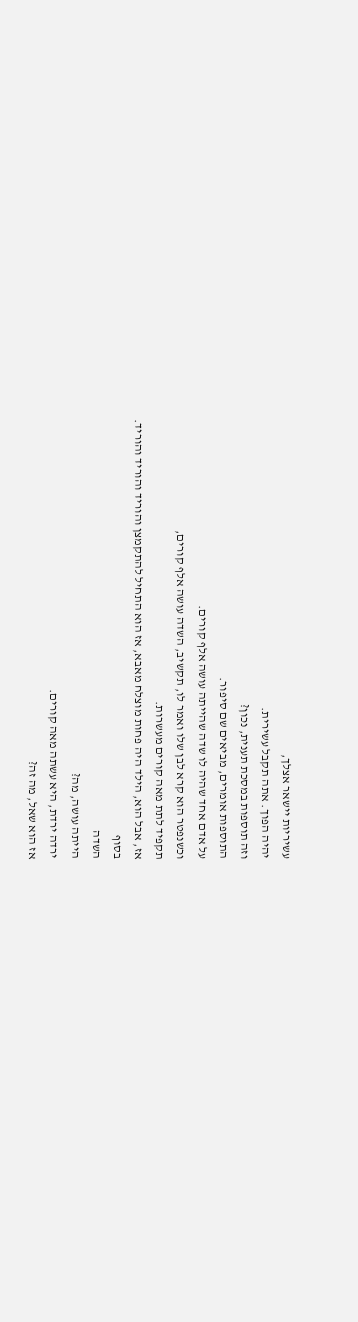עשיריות יישאר אצלך,
יהיה הפוך. אתה תקבל עשירית.
וזה תוספות במסכת תענית, נכון?
התוספות אומרים, מביאים שם סיפור.
על אדם אחד שהיה לו שדה שהייתה עושה אלף קורים.
וכשנפטר הוא קרא לבן שלו ואמר לו, תקשיב, השדה עושה אלף קורים,
תקפיד לתת מאה קורים מעשרות.
אז, אבל הוא, הילד היה פחות מוצלח מאבא, אז הוא התחיל להתקמצן והוריד והוריד והוריד.
בסוף
השדה
הייתה עושה, מה?
ירדה ירדת, היא עשתה מאה קורים.
אז הוא שאל, מה זה?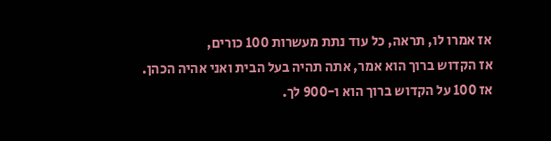אז אמרו לו, תראה, כל עוד נתת מעשרות 100 כורים,
אז הקדוש ברוך הוא אמר, אתה תהיה בעל הבית ואני אהיה הכהן.
אז 100 על הקדוש ברוך הוא ו-900 לך.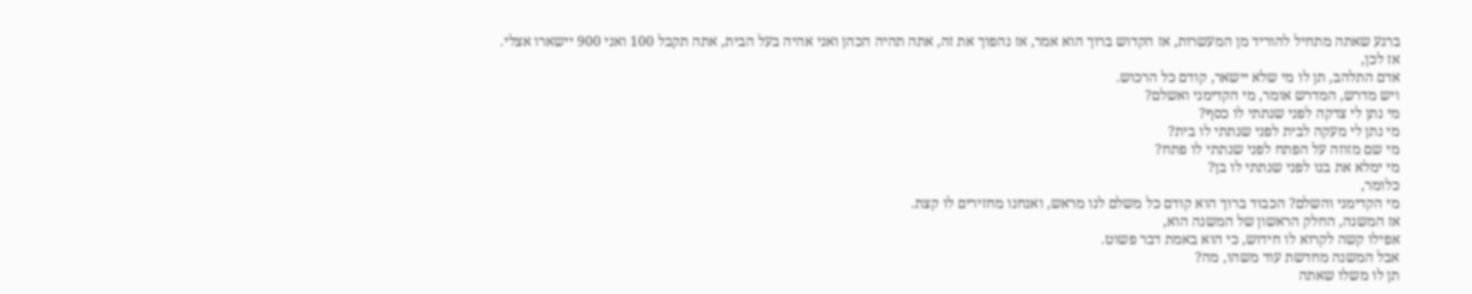ברגע שאתה מתחיל להוריד מן המעשרות, אז הקדוש ברוך הוא אמר, אז נהפוך את זה, אתה תהיה הכהן ואני אהיה בעל הבית, אתה תקבל 100 ואני 900 יישארו אצלי.
אז לכן,
אדם התלהב, תן לו מי שלא יישאר, קודם כל הרכוש.
ויש מדרש, המדרש אומר, מי הקדימני ואשלם?
מי נתן לי צדקה לפני שנתתי לו כסף?
מי נתן לי מעקה לבית לפני שנתתי לו בית?
מי שם מזוזה על הפתח לפני שנתתי לו פתח?
מי ימלא את בנו לפני שנתתי לו בן?
כלומר,
מי הקדימני והשלם? הכבוד ברוך הוא קודם כל משלם לנו מראש, ואנחנו מחזירים לו קצת.
אז המשנה, החלק הראשון של המשנה הוא,
אפילו קשה לקרוא לו חידוש, כי הוא באמת דבר פשוט.
אבל המשנה מחדשת עוד משהו, מה?
תן לו משלו שאתה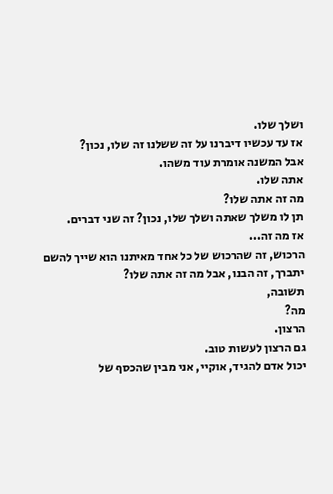ושלך שלו.
אז עד עכשיו דיברנו על זה ששלנו זה שלו, נכון?
אבל המשנה אומרת עוד משהו.
אתה שלו.
מה זה אתה שלו?
תן לו משלך שאתה ושלך שלו, נכון? זה שני דברים.
אז מה זה...
הרכוש, זה שהרכוש של כל אחד מאיתנו הוא שייך להשם יתברך, זה הבנו, אבל מה זה אתה שלו?
תשובה,
מה?
הרצון.
גם הרצון לעשות טוב.
יכול אדם להגיד, אוקיי, אני מבין שהכסף של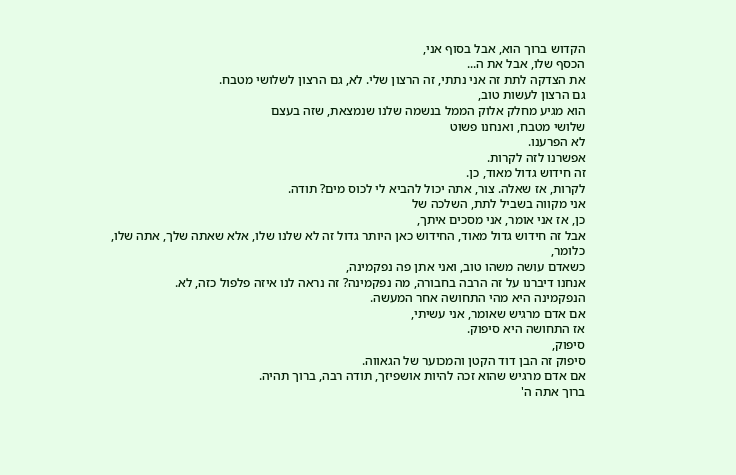הקדוש ברוך הוא, אבל בסוף אני,
הכסף שלו, אבל את ה...
את הצדקה לתת זה אני נתתי, זה הרצון שלי. לא, גם הרצון לשלושי מטבח.
גם הרצון לעשות טוב,
הוא מגיע מחלק אלוק הממל בנשמה שלנו שנמצאת, שזה בעצם
שלושי מטבח, ואנחנו פשוט
לא הפרענו.
אפשרנו לזה לקרות.
זה חידוש גדול מאוד, כן.
לקרות, אז שאלה. צור, אתה יכול להביא לי לכוס מים? תודה.
אני מקווה בשביל לתת, השלכה של
כן, אז אני אומר, אני מסכים איתך,
אבל זה חידוש גדול מאוד, החידוש כאן היותר גדול זה לא שלנו שלו, אלא שאתה שלך, אתה שלו, כלומר,
כשאדם עושה משהו טוב, ואני אתן פה נפקמינה,
אנחנו דיברנו על זה הרבה בחבורה, מה נפקמינה? זה נראה לנו איזה פלפול כזה, לא.
הנפקמינה היא מהי התחושה אחר המעשה.
אם אדם מרגיש שאומר, אני עשיתי,
אז התחושה היא סיפוק.
סיפוק,
סיפוק זה הבן דוד הקטן והמכוער של הגאווה.
אם אדם מרגיש שהוא זכה להיות אושפיזך, תודה רבה, ברוך תהיה.
ברוך אתה ה'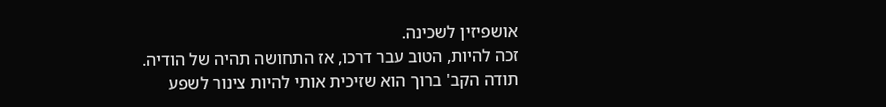אושפיזין לשכינה.
זכה להיות, הטוב עבר דרכו, אז התחושה תהיה של הודיה.
תודה הקב' ברוך הוא שזיכית אותי להיות צינור לשפע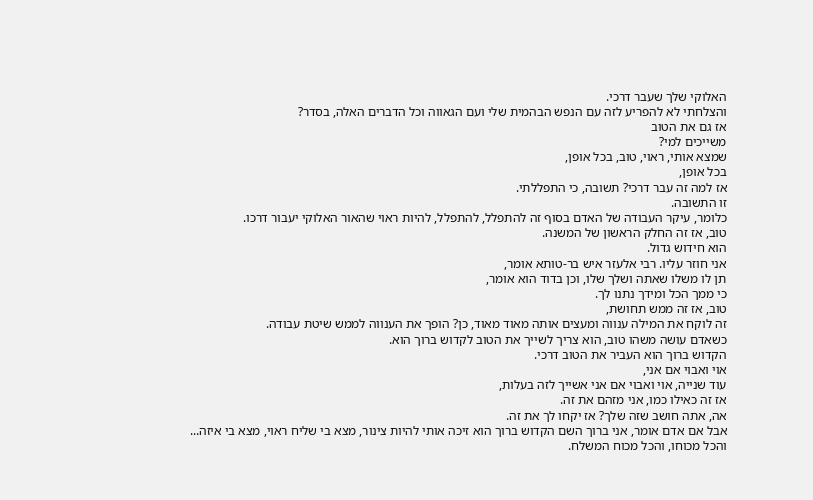האלוקי שלך שעבר דרכי.
והצלחתי לא להפריע לזה עם הנפש הבהמית שלי ועם הגאווה וכל הדברים האלה, בסדר?
אז גם את הטוב
משייכים למי?
שמצא אותי, ראוי, טוב, בכל אופן,
בכל אופן,
אז למה זה עבר דרכי? תשובה, כי התפללתי.
זו התשובה.
כלומר, עיקר העבודה של האדם בסוף זה להתפלל, להתפלל, להיות ראוי שהאור האלוקי יעבור דרכו.
טוב, אז זה החלק הראשון של המשנה.
הוא חידוש גדול.
אני חוזר עליו. רבי אלעזר איש בר-טותא אומר,
תן לו משלו שאתה ושלך שלו, וכן בדוד הוא אומר,
כי ממך הכל ומידך נתנו לך.
טוב, אז זה ממש תחושת,
זה לוקח את המילה ענווה ומעצים אותה מאוד מאוד, כן? הופך את הענווה לממש שיטת עבודה.
כשאדם עושה משהו טוב, הוא צריך לשייך את הטוב לקדוש ברוך הוא.
הקדוש ברוך הוא העביר את הטוב דרכי.
אוי ואבוי אם אני,
עוד שנייה, אוי ואבוי אם אני אשייך לזה בעלות,
אז זה כאילו כמו, אני מזהם את זה.
אה, אתה חושב שזה שלך? אז יקחו לך את זה.
אבל אם אדם אומר, אני ברוך השם הקדוש ברוך הוא זיכה אותי להיות צינור, מצא בי שליח ראוי, מצא בי איזה...
והכל מכוחו, והכל מכוח המשלח.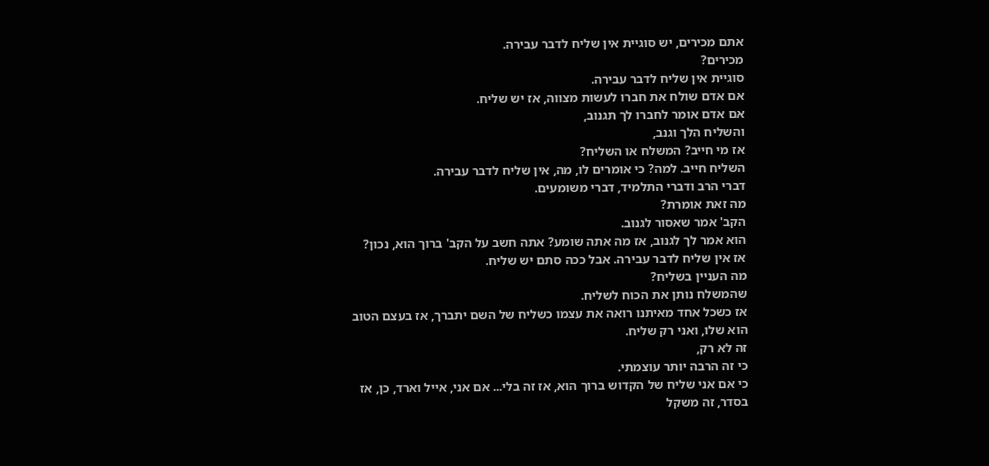אתם מכירים, יש סוגיית אין שליח לדבר עבירה.
מכירים?
סוגיית אין שליח לדבר עבירה.
אם אדם שולח את חברו לעשות מצווה, אז יש שליח.
אם אדם אומר לחברו לך תגנוב,
והשליח הלך וגנב,
אז מי חייב? המשלח או השליח?
השליח חייב. למה? כי אומרים לו, מה, אין שליח לדבר עבירה.
דברי הרב ודברי התלמיד, דברי משומעים.
מה זאת אומרת?
הקב' אמר שאסור לגנוב.
הוא אמר לך לגנוב, אז מה אתה שומע? אתה חשב על הקב' ברוך הוא, נכון?
אז אין שליח לדבר עבירה. אבל ככה סתם יש שליח.
מה העניין בשליח?
שהמשלח נותן את הכוח לשליח.
אז כשכל אחד מאיתנו רואה את עצמו כשליח של השם יתברך, אז בעצם הטוב הוא שלו, ואני רק שליח.
זה לא רק,
כי זה הרבה יותר עוצמתי.
כי אם אני שליח של הקדוש ברוך הוא, אז זה בלי... אם אני, אייל וארד, כן, אז בסדר, זה משקל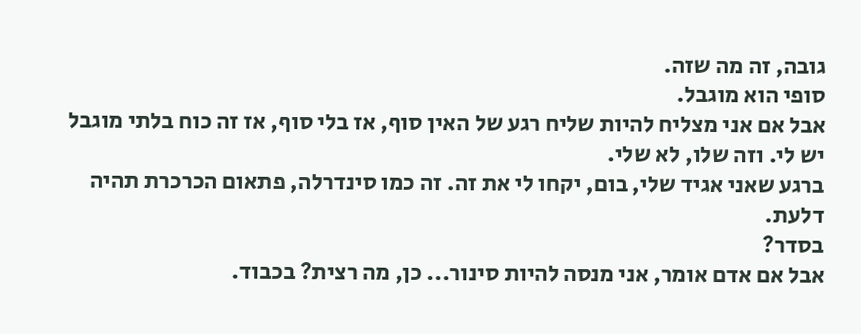גובה, זה מה שזה.
סופי הוא מוגבל.
אבל אם אני מצליח להיות שליח רגע של האין סוף, אז בלי סוף, אז זה כוח בלתי מוגבל יש לי. וזה שלו, לא שלי.
ברגע שאני אגיד שלי, בום, יקחו לי את זה. זה כמו סינדרלה, פתאום הכרכרת תהיה דלעת.
בסדר?
אבל אם אדם אומר, אני מנסה להיות סינור... כן, מה רצית? בכבוד.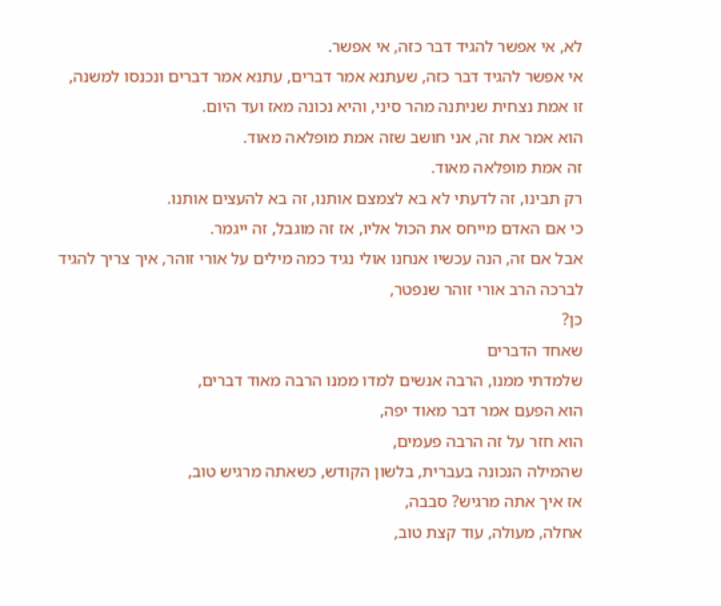לא, אי אפשר להגיד דבר כזה, אי אפשר.
אי אפשר להגיד דבר כזה, שעתנא אמר דברים, עתנא אמר דברים ונכנסו למשנה, זו אמת נצחית שניתנה מהר סיני, והיא נכונה מאז ועד היום.
הוא אמר את זה, אני חושב שזה אמת מופלאה מאוד.
זה אמת מופלאה מאוד.
רק תבינו, זה לדעתי לא בא לצמצם אותנו, זה בא להעצים אותנו.
כי אם האדם מייחס את הכול אליו, אז זה מוגבל, זה ייגמר.
אבל אם זה, הנה עכשיו אנחנו אולי נגיד כמה מילים על אורי זוהר, איך צריך להגיד לברכה הרב אורי זוהר שנפטר,
כן?
שאחד הדברים
שלמדתי ממנו, הרבה אנשים למדו ממנו הרבה מאוד דברים,
הוא הפעם אמר דבר מאוד יפה,
הוא חזר על זה הרבה פעמים,
שהמילה הנכונה בעברית, בלשון הקודש, כשאתה מרגיש טוב,
אז איך אתה מרגיש? סבבה,
אחלה, מעולה, עוד קצת טוב,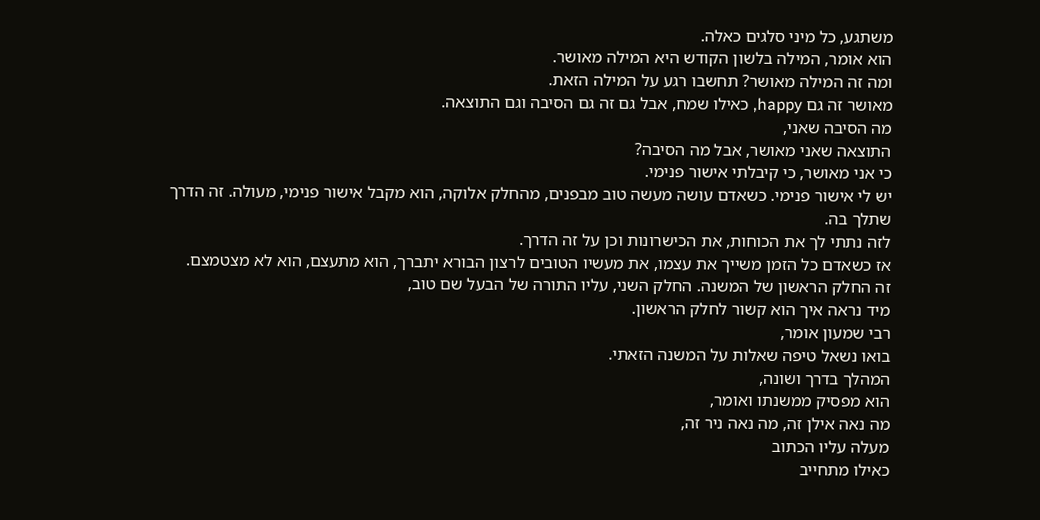משתגע, כל מיני סלגים כאלה.
הוא אומר, המילה בלשון הקודש היא המילה מאושר.
ומה זה המילה מאושר? תחשבו רגע על המילה הזאת.
מאושר זה גם happy, כאילו שמח, אבל גם זה גם הסיבה וגם התוצאה.
מה הסיבה שאני,
התוצאה שאני מאושר, אבל מה הסיבה?
כי אני מאושר, כי קיבלתי אישור פנימי.
יש לי אישור פנימי. כשאדם עושה מעשה טוב מבפנים, מהחלק אלוקה, הוא מקבל אישור פנימי, מעולה. זה הדרך שתלך בה.
לזה נתתי לך את הכוחות, את הכישרונות וכן על זה הדרך.
אז כשאדם כל הזמן משייך את עצמו, את מעשיו הטובים לרצון הבורא יתברך, הוא מתעצם, הוא לא מצטמצם.
זה החלק הראשון של המשנה. החלק השני, עליו התורה של הבעל שם טוב,
מיד נראה איך הוא קשור לחלק הראשון.
רבי שמעון אומר,
בואו נשאל טיפה שאלות על המשנה הזאתי.
המהלך בדרך ושונה,
הוא מפסיק ממשנתו ואומר,
מה נאה אילן זה, מה נאה ניר זה,
מעלה עליו הכתוב
כאילו מתחייב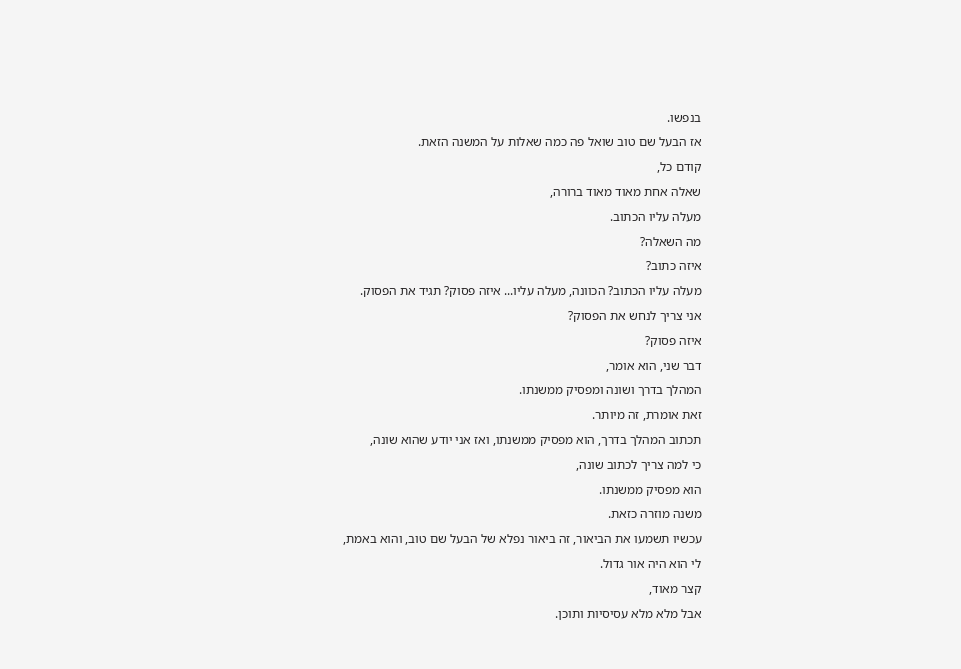בנפשו.
אז הבעל שם טוב שואל פה כמה שאלות על המשנה הזאת.
קודם כל,
שאלה אחת מאוד מאוד ברורה,
מעלה עליו הכתוב.
מה השאלה?
איזה כתוב?
מעלה עליו הכתוב? הכוונה, מעלה עליו... איזה פסוק? תגיד את הפסוק.
אני צריך לנחש את הפסוק?
איזה פסוק?
דבר שני, הוא אומר,
המהלך בדרך ושונה ומפסיק ממשנתו.
זאת אומרת, זה מיותר.
תכתוב המהלך בדרך, הוא מפסיק ממשנתו, ואז אני יודע שהוא שונה,
כי למה צריך לכתוב שונה,
הוא מפסיק ממשנתו.
משנה מוזרה כזאת.
עכשיו תשמעו את הביאור, זה ביאור נפלא של הבעל שם טוב, והוא באמת,
לי הוא היה אור גדול.
קצר מאוד,
אבל מלא מלא עסיסיות ותוכן.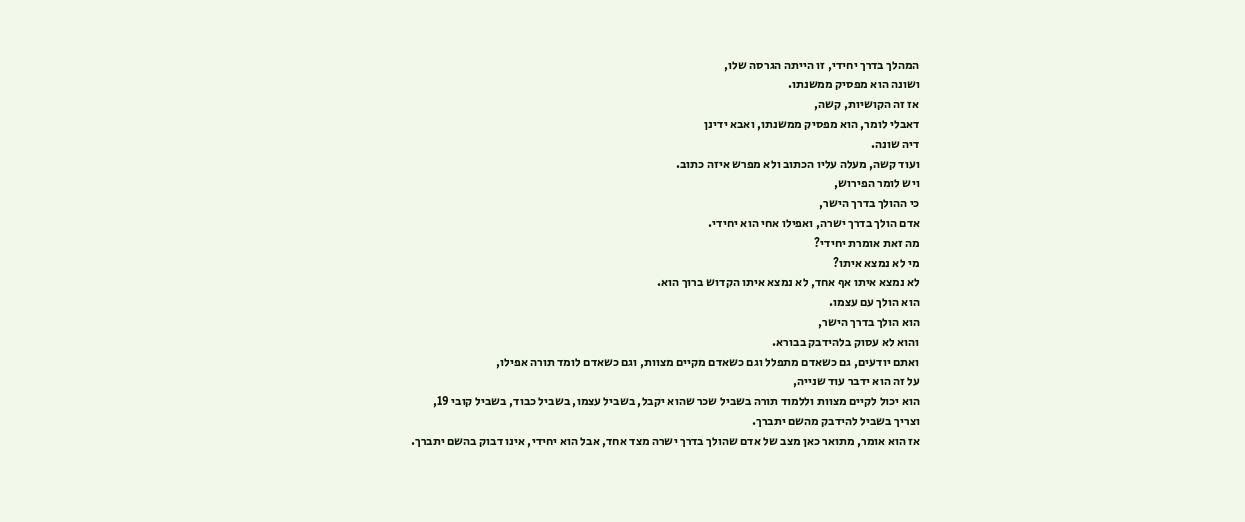המהלך בדרך יחידי, זו הייתה הגרסה שלו,
ושונה הוא מפסיק ממשנתו.
אז זה הקושיות, קשה,
דאבלי לומר, הוא מפסיק ממשנתו, ואבא ידינן
דיה שונה.
ועוד קשה, מעלה עליו הכתוב ולא מפרש איזה כתוב.
ויש לומר הפירוש,
כי ההולך בדרך הישר,
אדם הולך בדרך ישרה, ואפילו אחי הוא יחידי.
מה זאת אומרת יחידי?
מי לא נמצא איתו?
לא נמצא איתו אף אחד, לא נמצא איתו הקדוש ברוך הוא.
הוא הולך עם עצמו.
הוא הולך בדרך הישר,
והוא לא עסוק בלהידבק בבורא.
ואתם יודעים, גם כשאדם מתפלל וגם כשאדם מקיים מצוות, וגם כשאדם לומד תורה אפילו,
על זה הוא ידבר עוד שנייה,
הוא יכול לקיים מצוות וללמוד תורה בשביל שכר שהוא יקבל, בשביל עצמו, בשביל כבוד, בשביל קובי 19,
וצריך בשביל להידבק מהשם יתברך.
אז הוא אומר, מתואר כאן מצב של אדם שהולך בדרך ישרה מצד אחד, אבל הוא יחידי, אינו דבוק בהשם יתברך.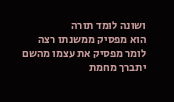ושונה לומד תורה
הוא מפסיק ממשנתו רצה לומר מפסיק את עצמו מהשם יתברך מחמת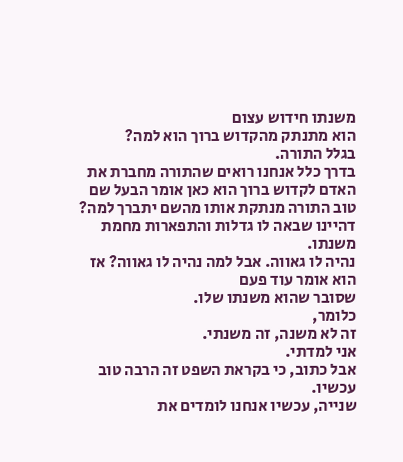משנתו חידוש עצום
הוא מתנתק מהקדוש ברוך הוא למה?
בגלל התורה.
בדרך כלל אנחנו רואים שהתורה מחברת את האדם לקדוש ברוך הוא כאן אומר הבעל שם טוב התורה מנתקת אותו מהשם יתברך למה?
דהיינו שבאה לו גדלות והתפארות מחמת משנתו.
נהיה לו גאווה. אבל למה נהיה לו גאווה? אז הוא אומר עוד פעם
שסובר שהוא משנתו שלו.
כלומר,
זה לא משנה, זה משנתי.
אני למדתי.
אבל כתוב, כי בקראת השפט זה הרבה טוב עכשיו.
שנייה, עכשיו אנחנו לומדים את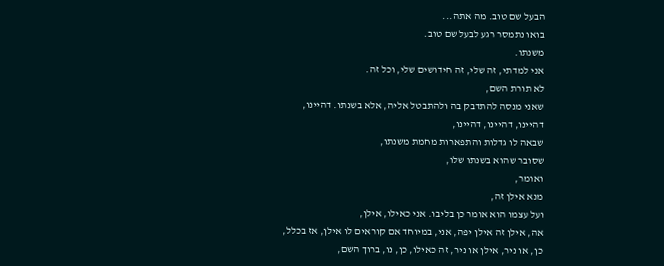הבעל שם טוב. מה אתה...
בואו נתמסר רגע לבעל שם טוב.
משנתו.
אני למדתי, זה שלי, זה חידושים שלי, וכל זה.
לא תורת השם,
שאני מנסה להתדבק בה ולהתבטל אליה, אלא בשנתו. דהיינו,
דהיינו, דהיינו, דהיינו,
שבאה לו גדלות והתפארות מחמת משנתו,
שסובר שהוא בשנתו שלו,
ואומר,
מנא אילן זה,
ועל עצמו הוא אומר כן בליבו. אני כאילו, אילן,
אה, אילן זה אילן יפה, אני, במיוחד אם קוראים לו אילן, אז בכלל,
כן, או ניר, אילן או ניר, זה כאילו, כן, נו, ברוך השם,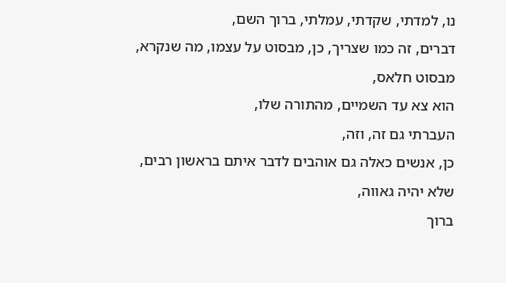נו, למדתי, שקדתי, עמלתי, ברוך השם,
דברים, זה כמו שצריך, כן, מבסוט על עצמו, מה שנקרא,
מבסוט חלאס,
הוא צא עד השמיים, מהתורה שלו,
העברתי גם זה, וזה,
כן, אנשים כאלה גם אוהבים לדבר איתם בראשון רבים,
שלא יהיה גאווה,
ברוך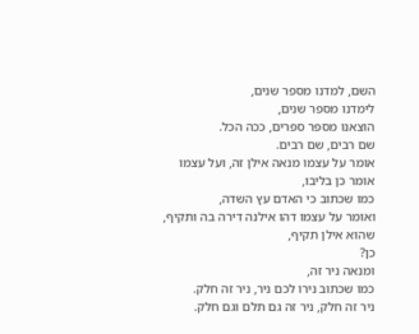השם, למדנו מספר שנים,
לימדנו מספר שנים,
הוצאנו מספר ספרים, ככה הכל.
שם רבים, שם רבים.
אומר על עצמו מנאה אילן זה, ועל עצמו אומר כן בליבו,
כמו שכתוב כי האדם עץ השדה,
ואומר על עצמו דהו אילנה דירה בה ותקיף,
שהוא אילן תקיף,
כן?
ומנאה ניר זה,
כמו שכתוב נירו לכם ניר, ניר זה חלק.
ניר זה חלק, ניר זה גם תלם וגם חלק.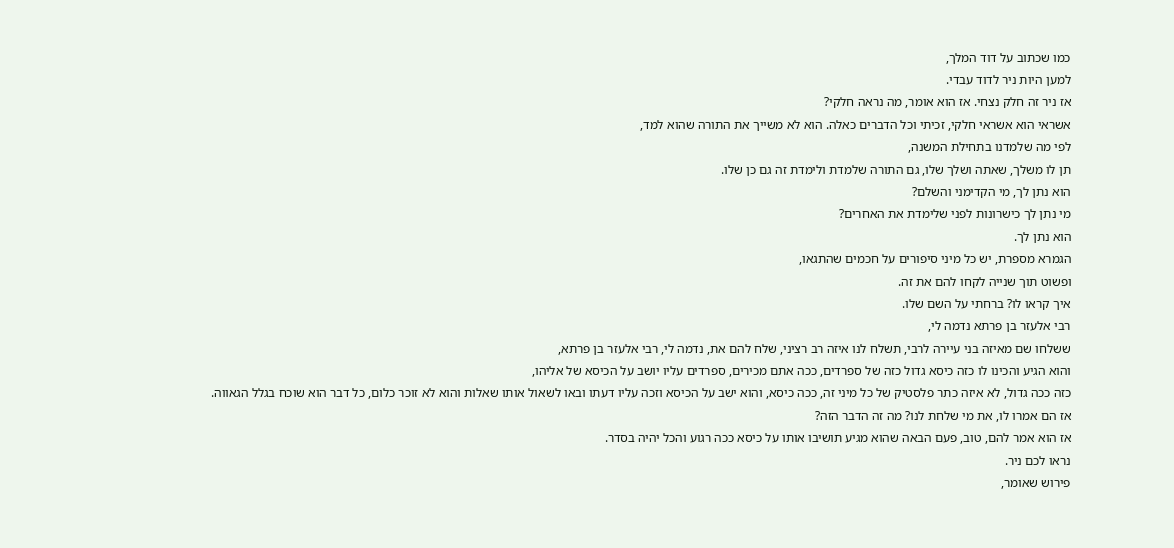כמו שכתוב על דוד המלך,
למען היות ניר לדוד עבדי.
אז ניר זה חלק נצחי. אז הוא אומר, מה נראה חלקי?
אשראי הוא אשראי חלקי, זכיתי וכל הדברים כאלה. הוא לא משייך את התורה שהוא למד,
לפי מה שלמדנו בתחילת המשנה,
תן לו משלך, שאתה ושלך שלו, גם התורה שלמדת ולימדת זה גם כן שלו.
הוא נתן לך, מי הקדימני והשלם?
מי נתן לך כישרונות לפני שלימדת את האחרים?
הוא נתן לך.
הגמרא מספרת, יש כל מיני סיפורים על חכמים שהתגאו,
ופשוט תוך שנייה לקחו להם את זה.
איך קראו לו? ברחתי על השם שלו.
רבי אלעזר בן פרתא נדמה לי,
ששלחו שם מאיזה בני עיירה לרבי, תשלח לנו איזה רב רציני, שלח להם את, נדמה לי, רבי אלעזר בן פרתא,
והוא הגיע והכינו לו כזה כיסא גדול כזה של ספרדים, ככה אתם מכירים, ספרדים עליו יושב על הכיסא של אליהו,
כזה ככה גדול, לא איזה כתר פלסטיק של כל מיני זה, ככה כיסא, והוא ישב על הכיסא וזכה עליו דעתו ובאו לשאול אותו שאלות והוא לא זוכר כלום, כל דבר הוא שוכח בגלל הגאווה.
אז הם אמרו לו, את מי שלחת לנו? מה זה הדבר הזה?
אז הוא אמר להם, טוב, פעם הבאה שהוא מגיע תושיבו אותו על כיסא ככה רגוע והכל יהיה בסדר.
נראו לכם ניר.
פירוש שאומר,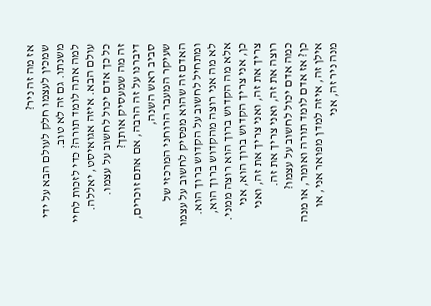אז מה זה ניר?
שמכין לעצמו חלק לעולם הבא על ידי משנתו. גם זה לא טוב.
למה אתה לומד תורה? כדי לזכות לחיי עולם הבא. איזה אגואיסט, יאללה.
כל כך אדם יכול לחשוב על עצמו.
זה מה שמעסיק אותך?
דיברנו על זה הרבה, אם אתם זוכרים, סביב ראש השנה,
שעיקר המעבר הרוחני המרכזי של האדם זה שהוא מפסיק לחשוב על עצמו ומתחיל לחשוב על הקדוש ברוך הוא.
לא מה אני רוצה מהקדוש ברוך הוא, אלא מה הקדוש ברוך הוא רוצה ממני.
כן, אני צריך הקדוש ברוך הוא, אני צריך את זה, ואני צריך את זה, ואני רוצה את זה, ואני צריך את זה.
כמה אדם יכול לחשוב על עצמו?
כן? אז אדם לומד תורה ואומר, או מנה אילן זה, איזה למדן מפואר אני, או מנה ניר זה, אני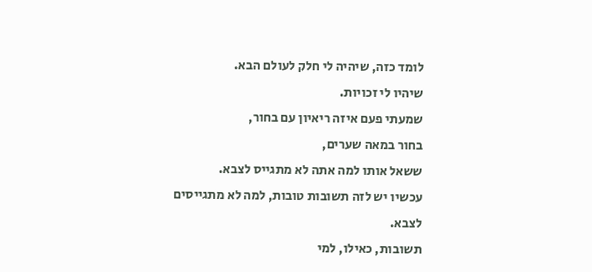לומד כזה, שיהיה לי חלק לעולם הבא.
שיהיו לי זכויות.
שמעתי פעם איזה ריאיון עם בחור,
בחור במאה שערים,
ששאל אותו למה אתה לא מתגייס לצבא.
עכשיו יש לזה תשובות טובות, למה לא מתגייסים לצבא.
תשובות, כאילו, למי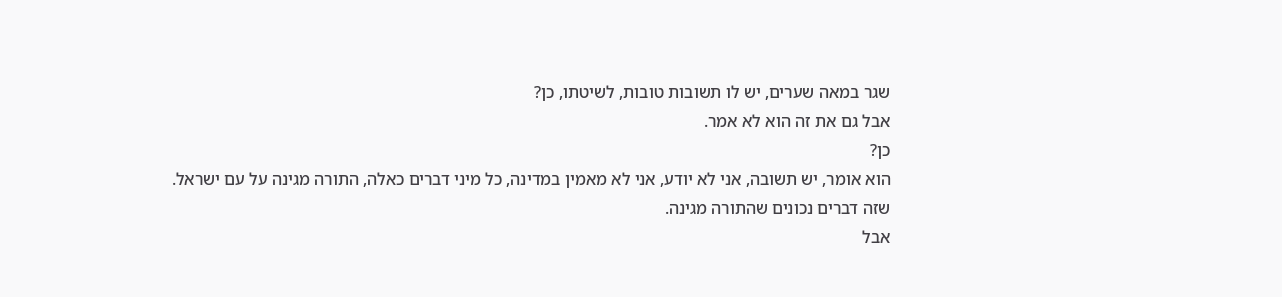שגר במאה שערים, יש לו תשובות טובות, לשיטתו, כן?
אבל גם את זה הוא לא אמר.
כן?
הוא אומר, יש תשובה, אני לא יודע, אני לא מאמין במדינה, כל מיני דברים כאלה, התורה מגינה על עם ישראל.
שזה דברים נכונים שהתורה מגינה.
אבל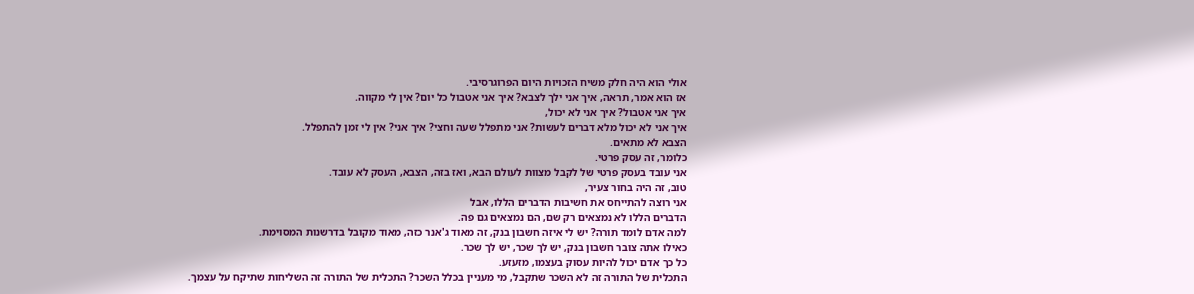אולי הוא היה חלק משיח הזכויות היום הפרוגרסיבי.
אז הוא אמר, תראה, איך אני ילך לצבא? איך אני אטבול כל יום? אין לי מקווה.
איך אני אטבול? איך אני לא יכול,
איך אני לא יכול מלא דברים לעשות? אני מתפלל שעה וחצי? איך אני? אין לי זמן להתפלל.
הצבא לא מתאים.
כלומר, זה עסק פרטי.
אני עובד בעסק פרטי של לקבל מצוות לעולם הבא, ואז בזה, הצבא, העסק לא עובד.
טוב, זה היה בחור צעיר,
אני רוצה להתייחס את חשיבות הדברים הללו, אבל
הדברים הללו לא נמצאים רק שם, הם נמצאים גם פה.
למה אדם לומד תורה? יש לי איזה חשבון בנק, זה מאוד ג'אנר כזה, מאוד מקובל בדרשנות המסוימת.
כאילו אתה צובר חשבון בנק, יש לך שכר, יש לך שכר.
כל כך אדם יכול להיות עסוק בעצמו, מזעזע.
התכלית של התורה זה לא השכר שתקבל, מי מעניין בכלל השכר? התכלית של התורה זה השליחות שתיקח על עצמך.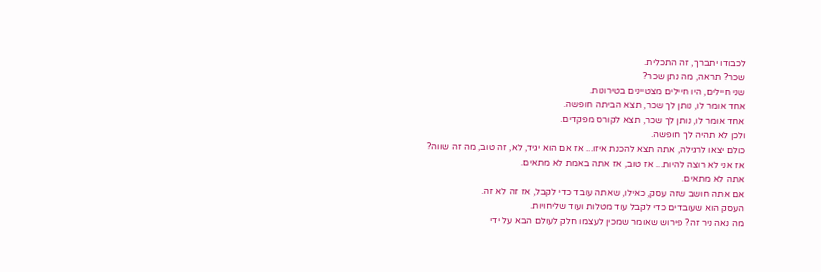לכבודו יתברך, זה התכלית.
שכר? תראה, מה נתן שכר?
שני חיילים, היו חיילים מצטיינים בטירונות.
אחד אומר לו, נותן לך שכר, תצא הביתה חופשה.
אחד אומר לו, נותן לך שכר, תצא לקורס מפקדים.
ולכן לא תהיה לך חופשה.
כולם יצאו לרגילה, אתה תצא להכנת איזו... אז אם הוא יגיד, לא, זה טוב, מה זה שווה?
אז אני לא רוצה להיות... אז טוב, אז אתה באמת לא מתאים.
אתה לא מתאים.
אם אתה חושב שזה עסק, כאילו, שאתה עובד כדי לקבל, אז זה לא זה.
העסק הוא שעובדים כדי לקבל עוד מטלות ועוד שליחויות.
מה נאה ניר זה? פירוש שאומר שמכין לעצמו חלק לעולם הבא על ידי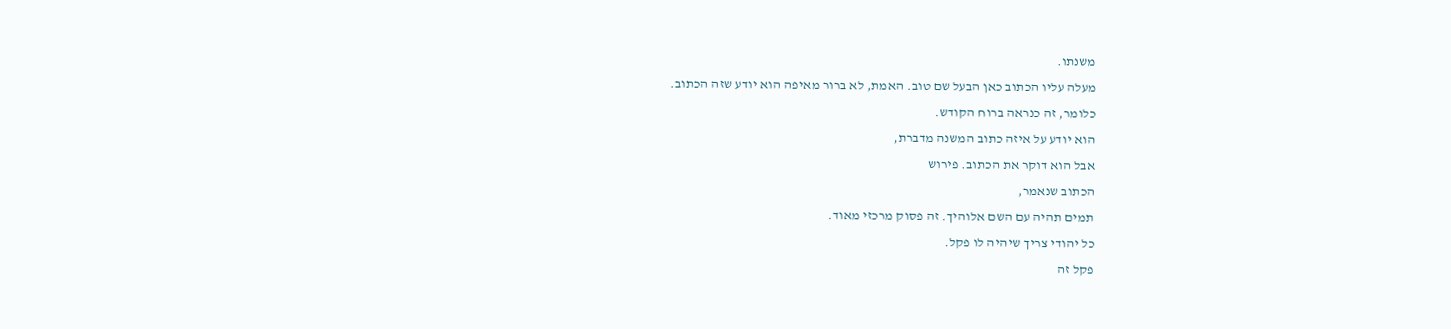משנתו.
מעלה עליו הכתוב כאן הבעל שם טוב. האמת, לא ברור מאיפה הוא יודע שזה הכתוב.
כלומר, זה כנראה ברוח הקודש.
הוא יודע על איזה כתוב המשנה מדברת,
אבל הוא דוקר את הכתוב. פירוש
הכתוב שנאמר,
תמים תהיה עם השם אלוהיך. זה פסוק מרכזי מאוד.
כל יהודי צריך שיהיה לו פקל.
פקל זה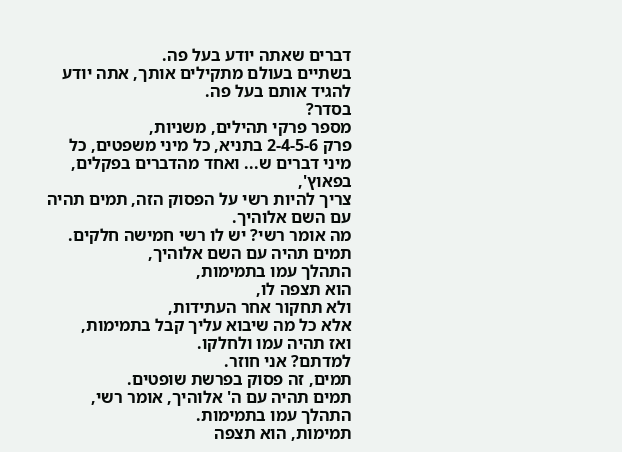דברים שאתה יודע בעל פה.
בשתיים בעולם מתקילים אותך, אתה יודע להגיד אותם בעל פה.
בסדר?
מספר פרקי תהילים, משניות,
פרק 2-4-5-6 בתניא, כל מיני משפטים, כל מיני דברים ש... ואחד מהדברים בפקלים, בפאוץ',
צריך להיות רשי על הפסוק הזה, תמים תהיה עם השם אלוהיך.
מה אומר רשי? יש לו רשי חמישה חלקים.
תמים תהיה עם השם אלוהיך,
התהלך עמו בתמימות,
הוא תצפה לו,
ולא תחקור אחר העתידות,
אלא כל מה שיבוא עליך קבל בתמימות,
ואז תהיה עמו ולחלקו.
למדתם? אני חוזר.
תמים, זה פסוק בפרשת שופטים.
תמים תהיה עם ה' אלוהיך, אומר רשי,
התהלך עמו בתמימות.
תמימות, הוא תצפה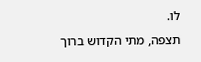לו.
תצפה, מתי הקדוש ברוך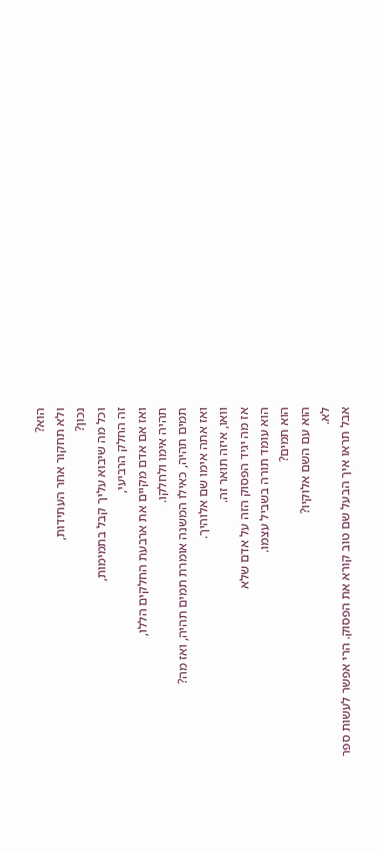הוא?
ולא תחקור אחר העתידות,
נכון?
וכל מה שיבוא עליך קבל בתמימות,
זה החלק הרביעי,
ואז אם אדם מקיים את ארבעת החלקים הללו,
תהיה אימו ולחלקו.
תמים תהיה, כאילו המשנה אומרת תמים תהיה, ואז מה?
ואז אתה אימו שם אלוהיך.
וואו, איזה תואר זה.
אז מה יגיד הפסוק הזה על אדם שלא
הוא עומד תורה בשביל עצמו.
הוא תמים?
הוא עם השם אלוקיו?
לא.
אבל תראו איך הבעל שם טוב קורא את הפסוק. הרי אפשר לעשות ספר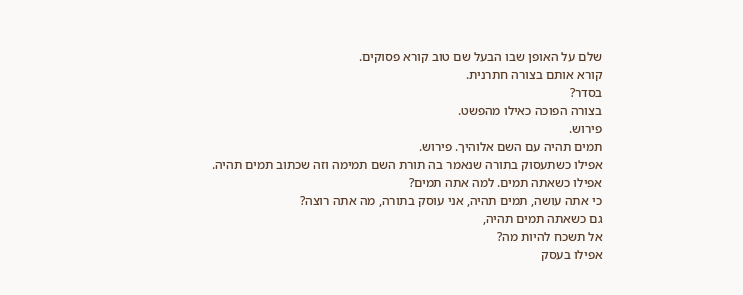שלם על האופן שבו הבעל שם טוב קורא פסוקים.
קורא אותם בצורה חתרנית.
בסדר?
בצורה הפוכה כאילו מהפשט.
פירוש.
תמים תהיה עם השם אלוהיך. פירוש.
אפילו כשתעסוק בתורה שנאמר בה תורת השם תמימה וזה שכתוב תמים תהיה.
אפילו כשאתה תמים. למה אתה תמים?
כי אתה עושה, תמים תהיה, אני עוסק בתורה, מה אתה רוצה?
גם כשאתה תמים תהיה,
אל תשכח להיות מה?
אפילו בעסק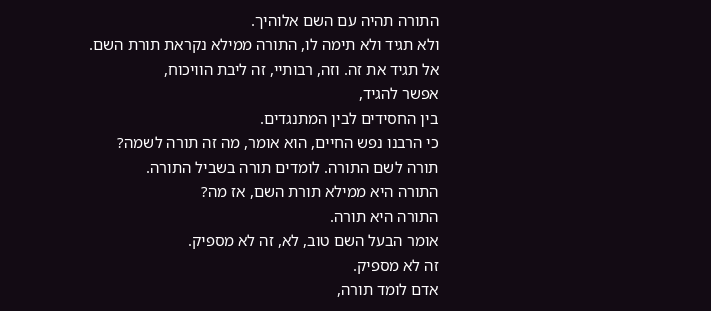התורה תהיה עם השם אלוהיך.
ולא תגיד ולא תימה לו, התורה ממילא נקראת תורת השם.
אל תגיד את זה. וזה, רבותיי, זה ליבת הוויכוח,
אפשר להגיד,
בין החסידים לבין המתנגדים.
כי הרבנו נפש החיים, הוא אומר, מה זה תורה לשמה?
תורה לשם התורה. לומדים תורה בשביל התורה.
התורה היא ממילא תורת השם, אז מה?
התורה היא תורה.
אומר הבעל השם טוב, לא, זה לא מספיק.
זה לא מספיק.
אדם לומד תורה,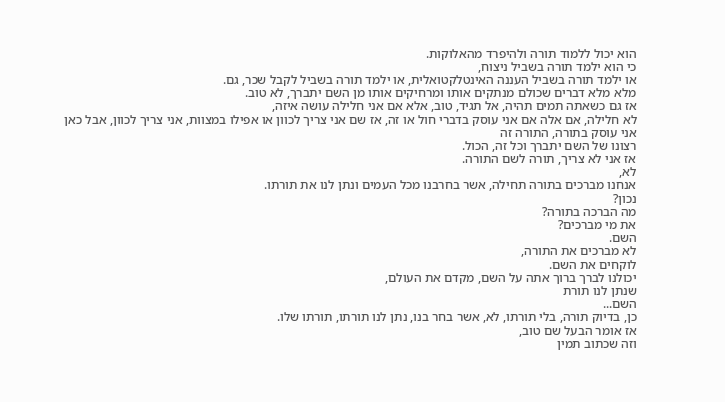הוא יכול ללמוד תורה ולהיפרד מהאלוקות.
כי הוא ילמד תורה בשביל ניצוח,
או ילמד תורה בשביל העננה האינטלקטואלית, או ילמד תורה בשביל לקבל שכר, גם.
מלא מלא דברים שכולם מנתקים אותו ומרחיקים אותו מן השם יתברך, לא טוב.
אז גם כשאתה תמים תהיה, אל תגיד, טוב, אלא אם אני חלילה עושה איזה,
לא חלילה, אם אלה אם אני עוסק בדברי חול או זה, אז שם אני צריך לכוון או אפילו במצוות, אני צריך לכוון, אבל כאן אני עוסק בתורה, התורה זה
רצונו של השם יתברך וכל זה, הכול.
אז אני לא צריך, תורה לשם התורה.
לא,
אנחנו מברכים בתורה תחילה, אשר בחרבנו מכל העמים ונתן לנו את תורתו.
נכון?
מה הברכה בתורה?
את מי מברכים?
השם.
לא מברכים את התורה,
לוקחים את השם.
יכולנו לברך ברוך אתה על השם, מקדם את העולם,
שנתן לנו תורת
השם...
כן, בדיוק תורה, בלי תורתו, לא, אשר בחר בנו, נתן לנו תורתו, תורתו שלו.
אז אומר הבעל שם טוב,
וזה שכתוב תמין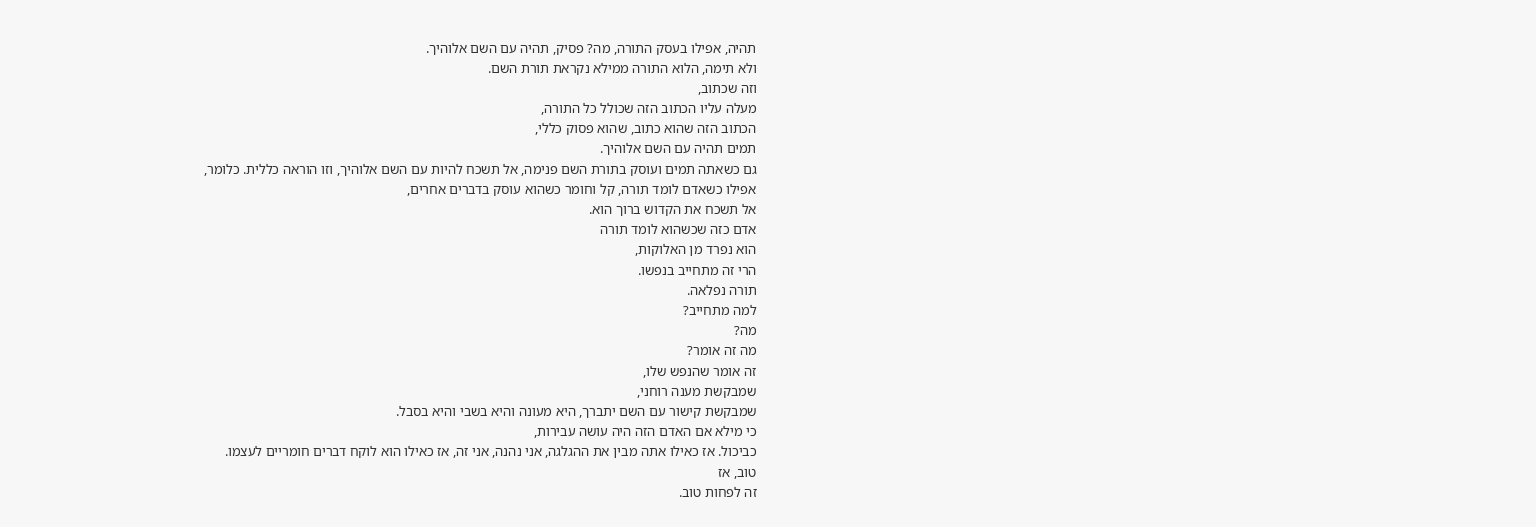תהיה, אפילו בעסק התורה, מה? פסיק, תהיה עם השם אלוהיך.
ולא תימה, הלוא התורה ממילא נקראת תורת השם.
וזה שכתוב,
מעלה עליו הכתוב הזה שכולל כל התורה,
הכתוב הזה שהוא כתוב, שהוא פסוק כללי,
תמים תהיה עם השם אלוהיך.
גם כשאתה תמים ועוסק בתורת השם פנימה, אל תשכח להיות עם השם אלוהיך, וזו הוראה כללית. כלומר,
אפילו כשאדם לומד תורה, קל וחומר כשהוא עוסק בדברים אחרים,
אל תשכח את הקדוש ברוך הוא.
אדם כזה שכשהוא לומד תורה
הוא נפרד מן האלוקות,
הרי זה מתחייב בנפשו.
תורה נפלאה.
למה מתחייב?
מה?
מה זה אומר?
זה אומר שהנפש שלו,
שמבקשת מענה רוחני,
שמבקשת קישור עם השם יתברך, היא מעונה והיא בשבי והיא בסבל.
כי מילא אם האדם הזה היה עושה עבירות,
כביכול. אז כאילו אתה מבין את ההגלגה, אני נהנה, אני זה, אז כאילו הוא לוקח דברים חומריים לעצמו.
טוב, אז
זה לפחות טוב.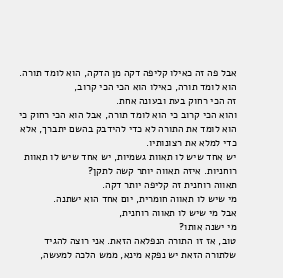אבל פה זה כאילו קליפה דקה מן הדקה, הוא לומד תורה.
הוא לומד תורה, כאילו הוא הכי הכי קרוב,
זה הכי רחוק בעת ובעונה אחת.
והוא הכי קרוב כי הוא לומד תורה, אבל הוא הכי רחוק כי הוא לומד את התורה לא כדי להידבק בהשם יתברך, אלא כדי למלא את רצונותיו.
יש אחד שיש לו תאוות גשמיות, יש אחד שיש לו תאוות רוחניות. איזה תאווה יותר קשה לתקן?
תאווה רוחנית זה קליפה יותר דקה.
מי שיש לו תאווה חומרית, יום אחד הוא ישתנה.
אבל מי שיש לו תאווה רוחנית,
מי ישנה אותו?
טוב, אז זו התורה הנפלאה הזאת. אני רוצה להגיד
שלתורה הזאת יש נפקא מינא, ממש הלכה למעשה,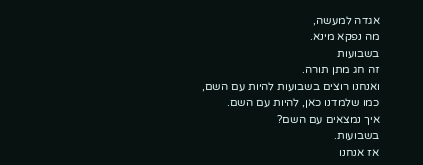אגדה למעשה,
מה נפקא מינא.
בשבועות
זה חג מתן תורה.
ואנחנו רוצים בשבועות להיות עם השם,
כמו שלמדנו כאן, להיות עם השם.
איך נמצאים עם השם?
בשבועות.
אז אנחנו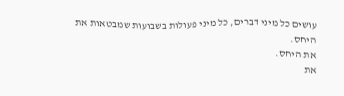עושים כל מיני דברים, כל מיני פעולות בשבועות שמבטאות את היחס.
את היחס.
את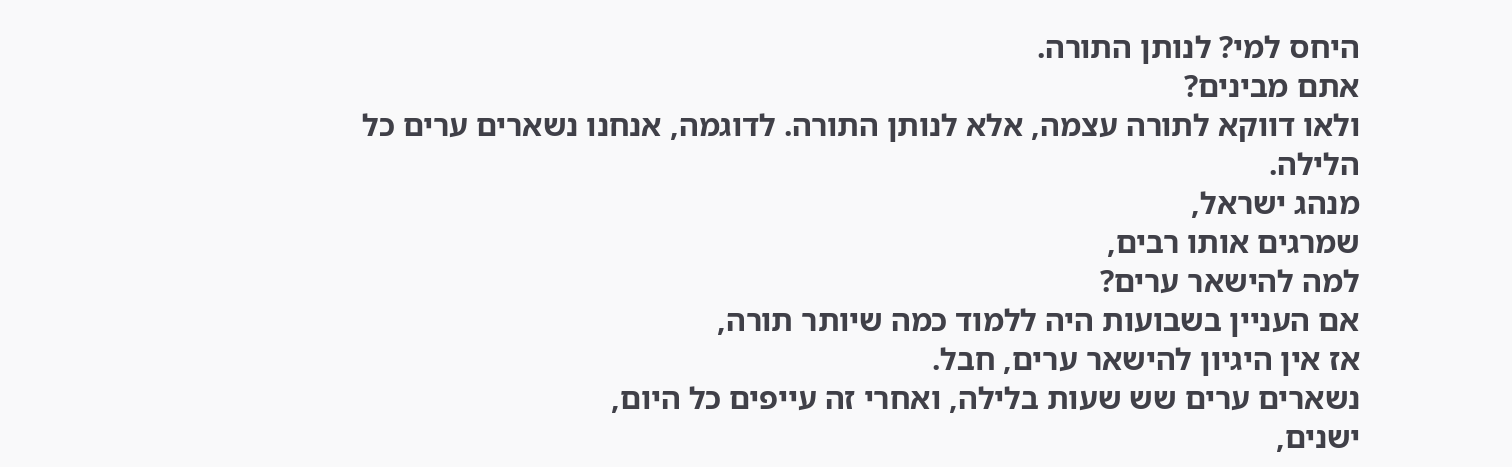היחס למי? לנותן התורה.
אתם מבינים?
ולאו דווקא לתורה עצמה, אלא לנותן התורה. לדוגמה, אנחנו נשארים ערים כל הלילה.
מנהג ישראל,
שמרגים אותו רבים,
למה להישאר ערים?
אם העניין בשבועות היה ללמוד כמה שיותר תורה,
אז אין היגיון להישאר ערים, חבל.
נשארים ערים שש שעות בלילה, ואחרי זה עייפים כל היום,
ישנים,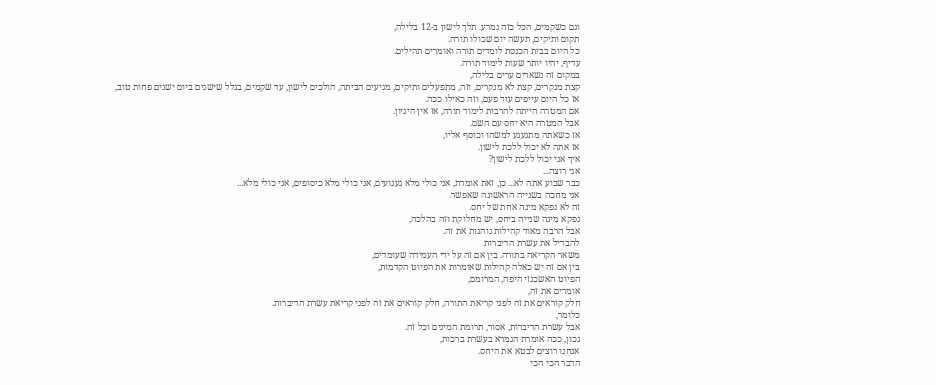וגם כשקמים, הכל כזה נמרע. תלך לישון ב-12 בלילה,
תקום ותיקים, תעשה יום שכולו תורה.
כל היום בבית הכנסת לומדים תורה ואומרים תהילים.
עדיף, יהיו יותר שעות לימוד תורה.
במקום זה נשארים ערים בלילה,
קצת מנקרים, קצת לא מנקרים, וזה, מתפעלים ותיקים, מגיעים הביתה, הולכים לישון, עד שקמים, בגלל שישנים ביום ישנים פחות טוב,
אז כל היום עייפים עוד פעם, וזה כאילו ככה.
אם המטרה הייתה להרבות לימוד תורה, אז אין היגיון.
אבל המטרה היא יחס עם השם.
אז כשאתה מתגעגע למשהו וכוסף אליו,
אז אתה לא יכול ללכת לישון.
איך אני יכול ללכת לישון?
אני רוצה...
כבר שבוע אתה לא... כן, זאת אומרת, אני כולי מלא געגועים, אני כולי מלא כיסופים, אני כולי מלא...
אני מחכה בשנייה הראשונה שאפשר.
זה לא נפקא מינה אחת של יחס.
נפקא מינה שנייה ביחס, יש מחלוקת וזה בהלכה,
אבל הרבה מאוד קהילות נוהגות את זה.
להבדיל את עשרת הדיברות
משאר הקריאה בתורה. בין אם זה על ידי העמידה שעומדים,
בין אם זה יש כאלה קהילות שאומרות את הפיוט הקדמות,
הפיוט האשכנזי היפה, המרומם,
אומרים את זה,
חלק קוראים את זה לפני קריאת התורה, חלק קוראים את זה לפני קריאת עשרת הדיברות.
כלומר,
אבל עשרת הדיברות, אסור, תרומת המינים וכל זה.
נכון, ככה אומרת הגמרא בעשרת ברכות,
אנחנו רוצים לבטא את היחס.
הדבר הכי הכי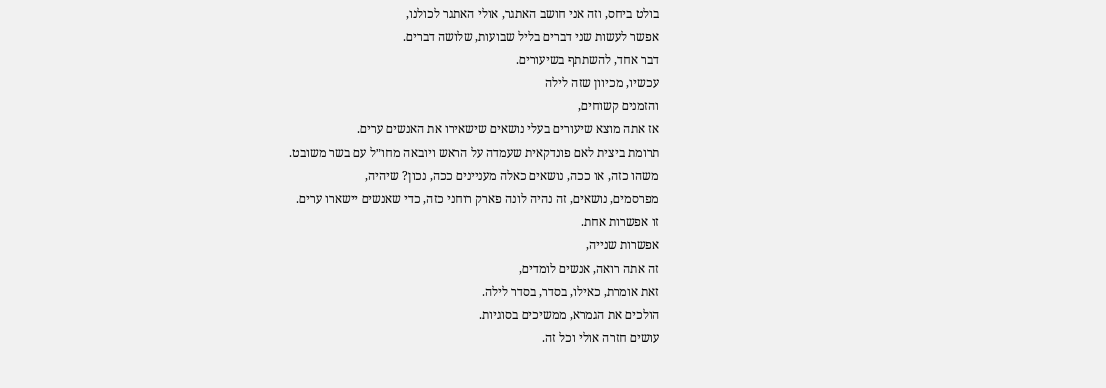בולט ביחס, וזה אני חושב האתגר, אולי האתגר לכולנו,
אפשר לעשות שני דברים בליל שבועות, שלושה דברים.
דבר אחד, להשתתף בשיעורים.
עכשיו, מכיוון שזה לילה
והזמנים קשוחים,
אז אתה מוצא שיעורים בעלי נושאים שישאירו את האנשים ערים.
תרומת ביצית לאם פונדקאית שעמדה על הראש ויובאה מחו״ל עם בשר משובט.
משהו כזה, או ככה, נושאים כאלה מעניינים ככה, נכון? שיהיה,
מפרסמים, נושאים, זה נהיה לונה פארק רוחני כזה, כדי שאנשים יישארו ערים.
זו אפשרות אחת.
אפשרות שנייה,
זה אתה רואה, אנשים לומדים,
זאת אומרת, כאילו, בסדר, בסדר לילה.
הולכים את הגמרא, ממשיכים בסוגיות.
עושים חזרה אולי וכל זה.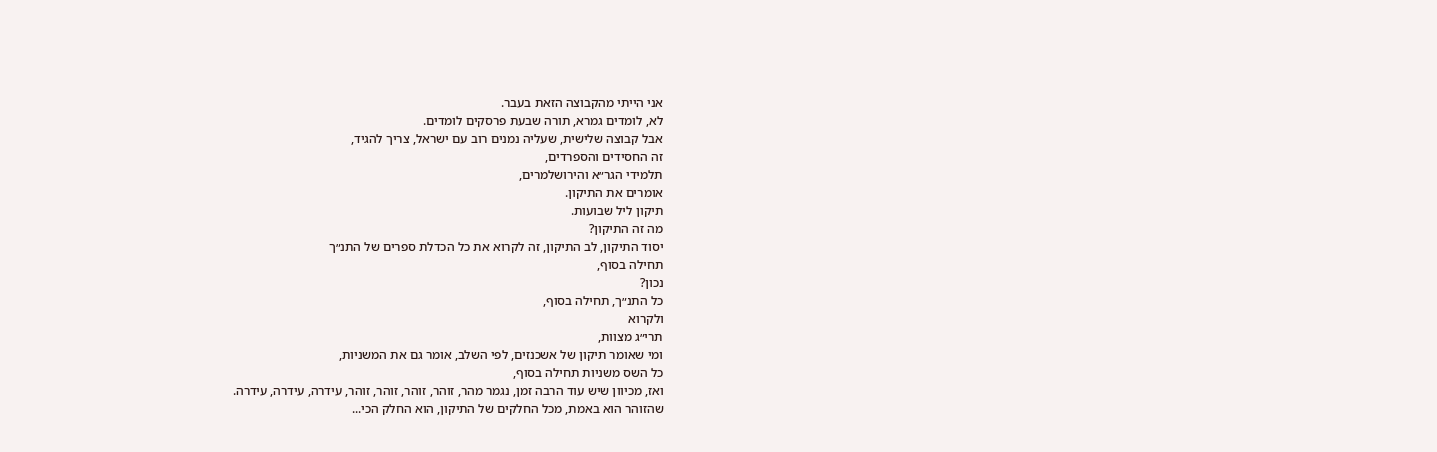אני הייתי מהקבוצה הזאת בעבר.
לא, לומדים גמרא, תורה שבעת פרסקים לומדים.
אבל קבוצה שלישית, שעליה נמנים רוב עם ישראל, צריך להגיד,
זה החסידים והספרדים,
תלמידי הגר״א והירושלמרים,
אומרים את התיקון.
תיקון ליל שבועות.
מה זה התיקון?
יסוד התיקון, לב התיקון, זה לקרוא את כל הכדלת ספרים של התנ״ך
תחילה בסוף,
נכון?
כל התנ״ך, תחילה בסוף,
ולקרוא
תרי״ג מצוות,
ומי שאומר תיקון של אשכנזים, לפי השלב, אומר גם את המשניות,
כל השס משניות תחילה בסוף,
ואז, מכיוון שיש עוד הרבה זמן, נגמר מהר, זוהר, זוהר, זוהר, זוהר, עידרה, עידרה, עידרה.
שהזוהר הוא באמת, מכל החלקים של התיקון, הוא החלק הכי...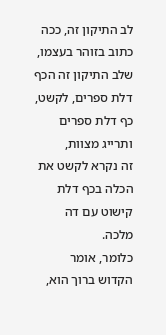לב התיקון זה, ככה כתוב בזוהר בעצמו,
שלב התיקון זה הכף דלת ספרים, לקשט,
כף דלת ספרים ותרייג מצוות,
זה נקרא לקשט את הכלה בכף דלת קישוט עם דה מלכה.
כלומר, אומר הקדוש ברוך הוא,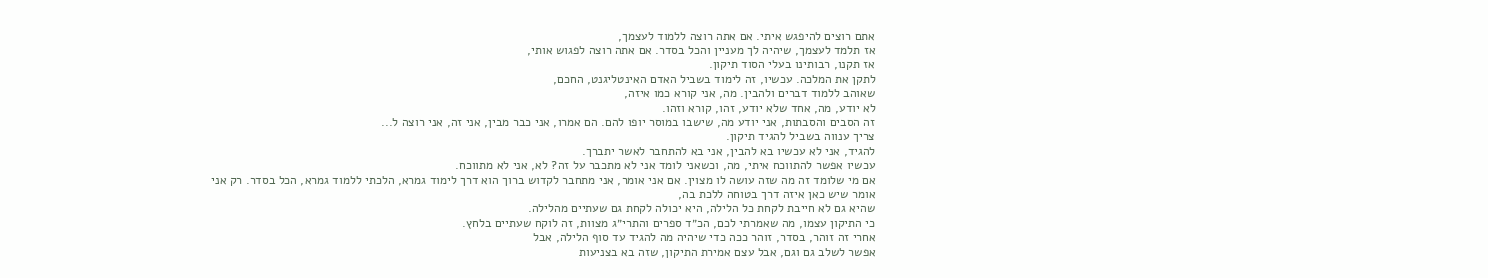אתם רוצים להיפגש איתי. אם אתה רוצה ללמוד לעצמך,
אז תלמד לעצמך, שיהיה לך מעניין והכל בסדר. אם אתה רוצה לפגוש אותי,
אז תקנו, רבותינו בעלי הסוד תיקון.
לתקן את המלכה. עכשיו, זה לימוד בשביל האדם האינטליגנט, החכם,
שאוהב ללמוד דברים ולהבין. מה, אני קורא כמו איזה,
לא יודע, מה, אחד שלא יודע, זהו, קורא וזהו.
זה הסבים והסבתות, אני יודע מה, שישבו במוסר יופו להם. הם אמרו, אני כבר מבין, אני זה, אני רוצה ל...
צריך ענווה בשביל להגיד תיקון.
להגיד, אני לא עכשיו בא להבין, אני בא להתחבר לאשר יתברך.
עכשיו אפשר להתווכח איתי, מה, וכשאני לומד אני לא מתכבר על זה? לא, אני לא מתווכח.
אם מי שלומד זה מה שזה עושה לו מצוין. אם אני אומר, אני מתחבר לקדוש ברוך הוא דרך לימוד גמרא, הלכתי ללמוד גמרא, הכל בסדר. רק אני אומר שיש כאן איזה דרך בטוחה ללכת בה,
שהיא גם לא חייבת לקחת כל הלילה, היא יכולה לקחת גם שעתיים מהלילה.
כי התיקון עצמו, מה שאמרתי לכם, הכ״ד ספרים והתרי״ג מצוות, זה לוקח שעתיים בלחץ.
אחרי זה זוהר, בסדר, זוהר ככה כדי שיהיה מה להגיד עד סוף הלילה, אבל
אפשר לשלב גם וגם, אבל עצם אמירת התיקון, שזה בא בצניעות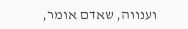וענווה, שאדם אומר,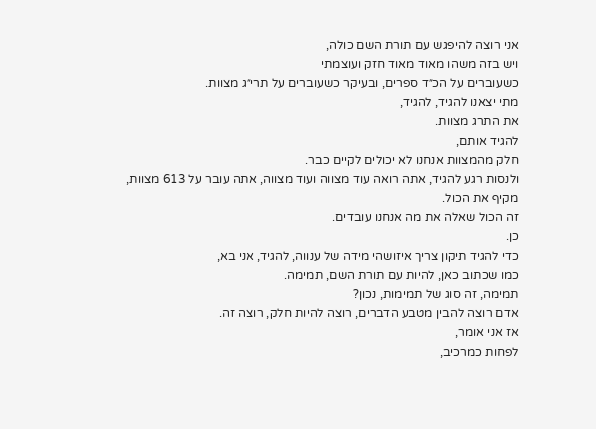אני רוצה להיפגש עם תורת השם כולה,
ויש בזה משהו מאוד מאוד חזק ועוצמתי
כשעוברים על הכ״ד ספרים, ובעיקר כשעוברים על תרי״ג מצוות.
מתי יצאנו להגיד, להגיד,
את התרג מצוות.
להגיד אותם,
חלק מהמצוות אנחנו לא יכולים לקיים כבר.
ולנסות רגע להגיד, אתה רואה עוד מצווה ועוד מצווה, אתה עובר על 613 מצוות,
מקיף את הכול.
זה הכול שאלה את מה אנחנו עובדים.
כן.
כדי להגיד תיקון צריך איזושהי מידה של ענווה, להגיד, אני בא,
כמו שכתוב כאן, להיות עם תורת השם, תמימה.
תמימה, זה סוג של תמימות, נכון?
אדם רוצה להבין מטבע הדברים, רוצה להיות חלק, רוצה זה.
אז אני אומר,
לפחות כמרכיב,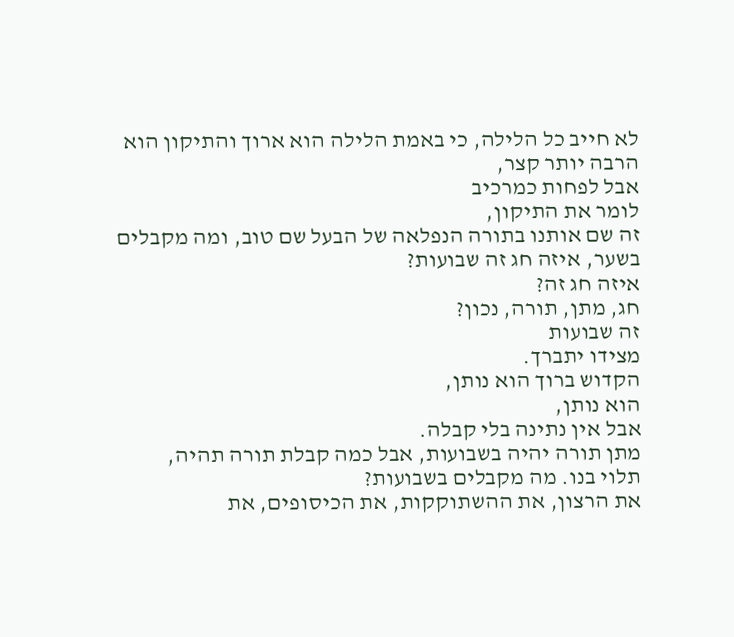לא חייב כל הלילה, כי באמת הלילה הוא ארוך והתיקון הוא הרבה יותר קצר,
אבל לפחות כמרכיב
לומר את התיקון,
זה שם אותנו בתורה הנפלאה של הבעל שם טוב, ומה מקבלים בשער, איזה חג זה שבועות?
איזה חג זה?
חג, מתן, תורה, נכון?
זה שבועות
מצידו יתברך.
הקדוש ברוך הוא נותן,
הוא נותן,
אבל אין נתינה בלי קבלה.
מתן תורה יהיה בשבועות, אבל כמה קבלת תורה תהיה,
תלוי בנו. מה מקבלים בשבועות?
את הרצון, את ההשתוקקות, את הכיסופים, את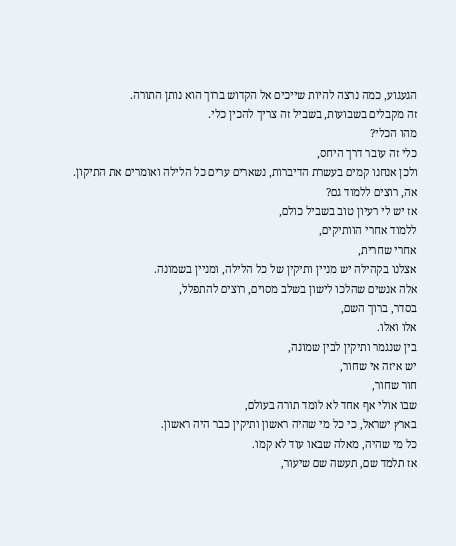הגעגוע, כמה נרצה להיות שייכים אל הקדוש ברוך הוא נותן התורה.
זה מקבלים בשבועות, בשביל זה צריך להכין כלי.
מהו הכלי?
כלי זה עובר דרך היחס,
ולכן אנחנו קמים בעשרת הדיברות, נשארים ערים כל הלילה ואומרים את התיקון.
אה, רוצים ללמוד גם?
אז יש לי רעיון טוב בשביל כולם,
ללמוד אחרי הוותיקים,
אחרי שחרית,
אצלנו בקהילה יש מניין ותיקין של כל הלילה, ומניין בשמונה.
אלה אנשים שהלכו לישון בשלב מסוים, רוצים להתפלל,
בסדר, ברוך השם,
אלו ואלו.
בין שנגמר ותיקין לבין שמונה,
יש איזה אי שחור,
חור שחור,
שבו אולי אף אחד לא לומד תורה בעולם,
בארץ ישראל, כי כל מי שהיה ראשון ותיקין כבר היה ראשון.
כל מי שהיה, מאלה שבאו עוד לא קמו.
אז תלמד שם, תעשה שם שיעור,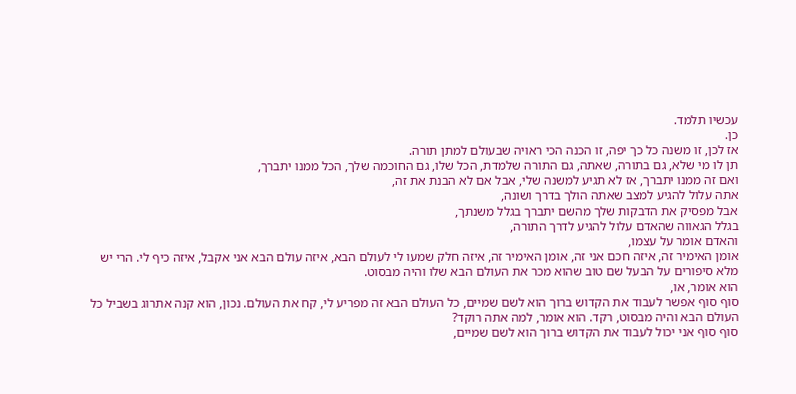עכשיו תלמד.
כן.
אז לכן, זו משנה כל כך יפה, זו הכנה הכי ראויה שבעולם למתן תורה.
תן לו מי שלא, גם בתורה, שאתה, גם התורה שלמדת, הכל שלו, גם החוכמה שלך, הכל ממנו יתברך,
ואם זה ממנו יתברך, אז לא תגיע למשנה שלי, אבל אם לא הבנת את זה,
אתה עלול להגיע למצב שאתה הולך בדרך ושונה,
אבל מפסיק את הדבקות שלך מהשם יתברך בגלל משנתך,
בגלל הגאווה שהאדם עלול להגיע לדרך התורה,
והאדם אומר על עצמו,
אומן האימיר זה, איזה חכם אני זה, אומן האימיר זה, איזה חלק שמעו לי לעולם הבא, איזה עולם הבא אני אקבל, איזה כיף לי. הרי יש מלא סיפורים על הבעל שם טוב שהוא מכר את העולם הבא שלו והיה מבסוט.
הוא אומר, או,
סוף סוף אפשר לעבוד את הקדוש ברוך הוא לשם שמיים, כל העולם הבא זה מפריע לי, קח את העולם. נכון, הוא קנה אתרוג בשביל כל העולם הבא והיה מבסוט, רקד. הוא אומר, למה אתה רוקד?
סוף סוף אני יכול לעבוד את הקדוש ברוך הוא לשם שמיים,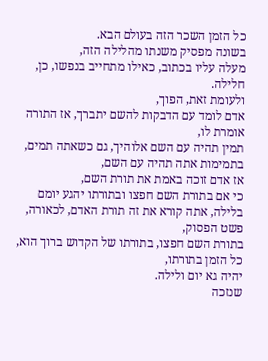כל הזמן השכר הזה בעולם הבא.
בשונה מפסיק משנתו מהלילה הזה,
מעלה עליו בכתוב, כאילו מתחייב בנפשו, כן, חלילה.
ולעומת זאת, הפוך,
אדם לומד עם הדבקות להשם יתברך, אז התורה אומרת לו,
תמין תהיה עם השם אלוהיך, גם כשאתה תמים, בתמימות אתה תהיה עם השם,
אז אדם זוכה באמת את תורת השם,
כי אם בתורת השם חפצו ובתורתו יהגע יומם בלילה, אתה קורא את זה תורת האדם, לכאורה, פשט הפסוק,
בתורת השם חפצו, בתורתו של הקדוש ברוך הוא, כל הזמן בתורתו,
יהיה גא יום ולילה.
שנזכה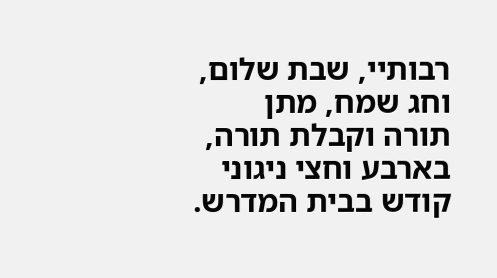רבותיי, שבת שלום, וחג שמח, מתן תורה וקבלת תורה,
בארבע וחצי ניגוני קודש בבית המדרש.